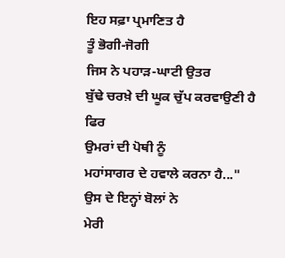ਇਹ ਸਫ਼ਾ ਪ੍ਰਮਾਣਿਤ ਹੈ
ਤੂੰ ਭੋਗੀ-ਜੋਗੀ
ਜਿਸ ਨੇ ਪਹਾੜ-ਘਾਟੀ ਉਤਰ
ਬੁੱਢੇ ਚਰਖ਼ੇ ਦੀ ਘੂਕ ਚੁੱਪ ਕਰਵਾਉਣੀ ਹੈ
ਫਿਰ
ਉਮਰਾਂ ਦੀ ਪੋਥੀ ਨੂੰ
ਮਹਾਂਸਾਗਰ ਦੇ ਹਵਾਲੇ ਕਰਨਾ ਹੈ..."
ਉਸ ਦੇ ਇਨ੍ਹਾਂ ਬੋਲਾਂ ਨੇ
ਮੇਰੀ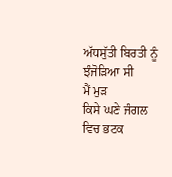ਅੱਧਸੁੱਤੀ ਬਿਰਤੀ ਨੂੰ
ਝੰਜੋੜਿਆ ਸੀ
ਮੈਂ ਮੁੜ
ਕਿਸੇ ਘਣੇ ਜੰਗਲ ਵਿਚ ਭਟਕ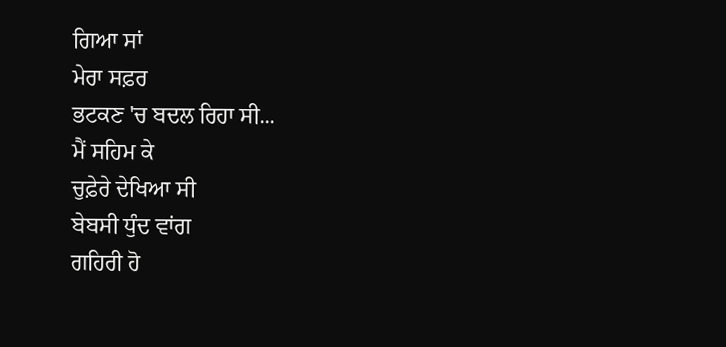ਗਿਆ ਸਾਂ
ਮੇਰਾ ਸਫ਼ਰ
ਭਟਕਣ 'ਚ ਬਦਲ ਰਿਹਾ ਸੀ...
ਮੈਂ ਸਹਿਮ ਕੇ
ਚੁਫ਼ੇਰੇ ਦੇਖਿਆ ਸੀ
ਬੇਬਸੀ ਧੁੰਦ ਵਾਂਗ
ਗਹਿਰੀ ਹੋ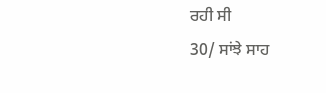ਰਹੀ ਸੀ
30/ ਸਾਂਝੇ ਸਾਹ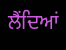ਲੈਂਦਿਆਂ